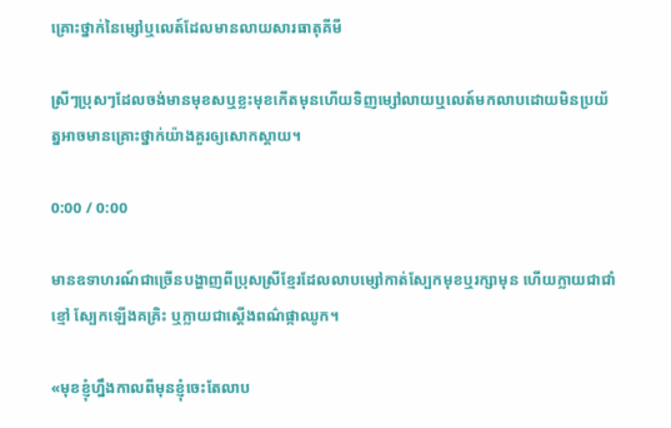គ្រោះថ្នាក់នៃម្សៅឬលេត៍ដែលមានលាយសារធាតុគីមី

ស្រីៗប្រុសៗដែលចង់មានមុខសឬខ្លះមុខកើតមុនហើយទិញម្សៅលាយឬលេត៍មកលាបដោយមិនប្រយ័ត្នអាចមានគ្រោះថ្នាក់យ៉ាងគួរឲ្យសោកស្តាយ។

0:00 / 0:00

មានឧទាហរណ៍ជាច្រើនបង្ហាញពីប្រុសស្រីខ្មែរដែលលាបម្សៅកាត់ស្បែកមុខឬរក្សាមុន ហើយក្លាយជាជាំខ្មៅ ស្បែកឡើងគគ្រិះ ឬក្លាយជាស្តើងពណ៌ផ្កាឈូក។

«មុខខ្ញុំហ្នឹងកាលពីមុនខ្ញុំចេះតែលាប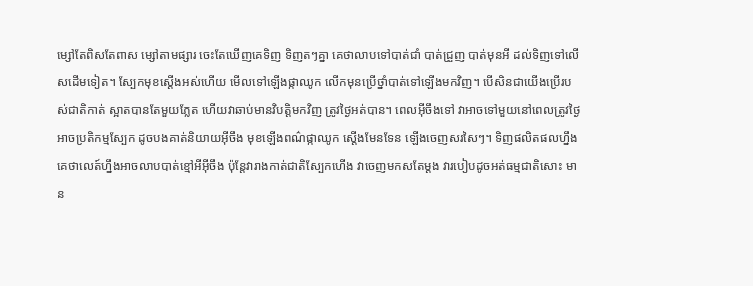ម្សៅតែពិសតែពាស ម្សៅតាមផ្សារ ចេះតែឃើញគេទិញ ទិញតៗគ្នា គេថាលាបទៅបាត់ជាំ បាត់ជ្រួញ បាត់មុនអី ដល់ទិញទៅលើសដើមទៀត។ ស្បែកមុខស្ដើងអស់ហើយ មើលទៅឡើងផ្កាឈូក លើកមុនប្រើថ្នាំបាត់ទៅឡើងមកវិញ។ បើសិនជាយើងប្រើរបស់ជាតិកាត់ ស្អាតបានតែមួយភ្លែត ហើយវាឆាប់មានវិបត្តិមកវិញ ត្រូវថ្ងៃអត់បាន។ ពេលអ៊ីចឹងទៅ វាអាចទៅមួយនៅពេលត្រូវថ្ងៃអាចប្រតិកម្មស្បែក ដូចបងគាត់និយាយអ៊ីចឹង មុខឡើងពណ៌ផ្កាឈូក ស្ដើងមែនទែន ឡើងចេញសរសៃៗ។ ទិញផលិតផលហ្នឹងគេថាលេត៍ហ្នឹងអាចលាបបាត់ខ្មៅអីអ៊ីចឹង ប៉ុន្តែវារាងកាត់ជាតិស្បែកហើង វាចេញមកសតែម្ដង វារបៀបដូចអត់ធម្មជាតិសោះ មាន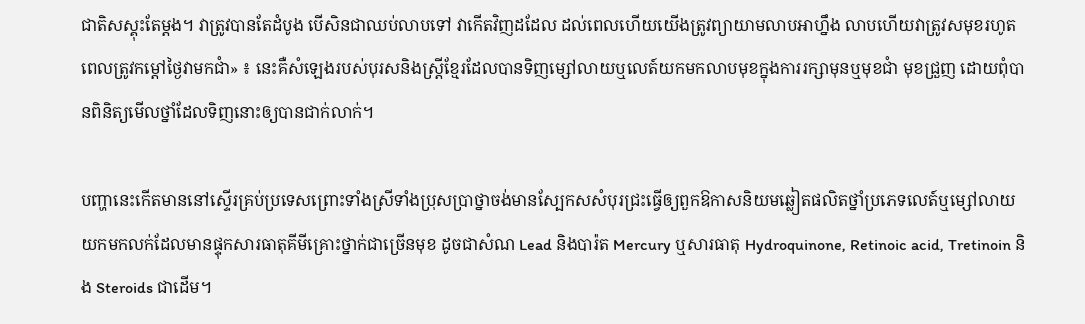ជាតិសស្គុះតែម្ដង។ វាត្រូវបានតែដំបូង បើសិនជាឈប់លាបទៅ វាកើតវិញដដែល ដល់ពេលហើយយើងត្រូវព្យាយាមលាបអាហ្នឹង លាបហើយវាត្រូវសមុខរហូត ពេលត្រូវកម្ដៅថ្ងៃវាមកជាំ» ៖ នេះគឺសំឡេងរបស់បុរសនិងស្ត្រីខ្មែរដែលបានទិញម្សៅលាយឬលេត៍យកមកលាបមុខក្នុងការរក្សាមុនឬមុខជាំ មុខជ្រួញ ដោយពុំបានពិនិត្យមើលថ្នាំដែលទិញនោះឲ្យបានជាក់លាក់។

បញ្ហានេះកើតមាននៅស្ទើរគ្រប់ប្រទេសព្រោះទាំងស្រីទាំងប្រុសប្រាថ្នាចង់មានស្បែកសសំបុរជ្រះធ្វើឲ្យពួកឱកាសនិយមឆ្លៀតផលិតថ្នាំប្រភេទលេត៍ឬម្សៅលាយយកមកលក់ដែលមានផ្ទុកសារធាតុគីមីគ្រោះថ្នាក់ជាច្រើនមុខ ដូចជាសំណ Lead និងបារ៉ត Mercury ឬសារធាតុ Hydroquinone, Retinoic acid, Tretinoin និង Steroids ជាដើម។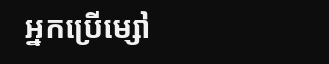អ្នកប្រើម្សៅ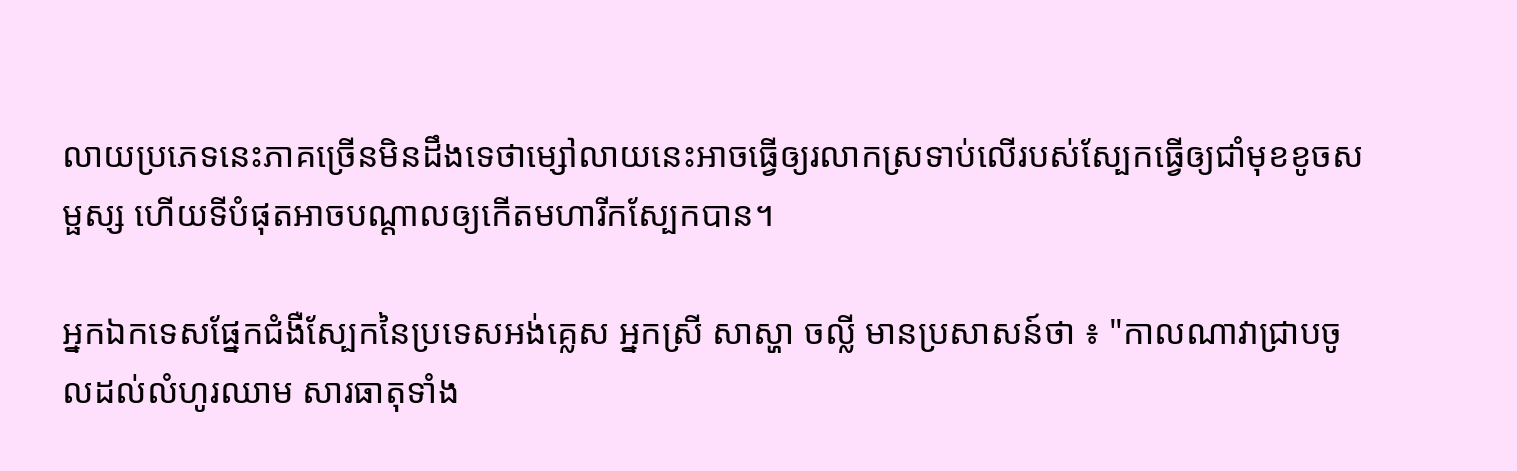លាយប្រភេទនេះភាគច្រើនមិនដឹងទេថាម្សៅលាយនេះអាចធ្វើឲ្យរលាកស្រទាប់លើរបស់ស្បែកធ្វើឲ្យជាំមុខខូចសម្ផស្ស ហើយទីបំផុតអាចបណ្តាលឲ្យកើតមហារីកស្បែកបាន។

អ្នកឯកទេសផ្នែកជំងឺស្បែកនៃប្រទេសអង់គ្លេស អ្នកស្រី សាស្ហា ចល្លី មានប្រសាសន៍ថា ៖ "កាលណាវាជ្រាបចូលដល់លំហូរឈាម សារធាតុទាំង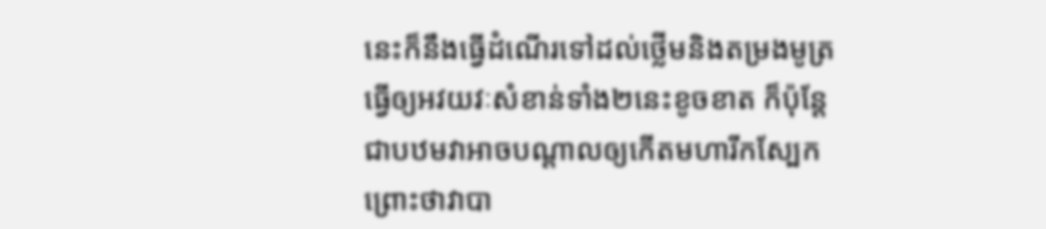នេះក៏នឹងធ្វើដំណើរទៅដល់ថ្លើមនិងតម្រងមូត្រធ្វើឲ្យអវយវៈសំខាន់ទាំង២នេះខូចខាត ក៏ប៉ុន្តែជាបឋមវាអាចបណ្តាលឲ្យកើតមហារីកស្បែក ព្រោះថាវាបា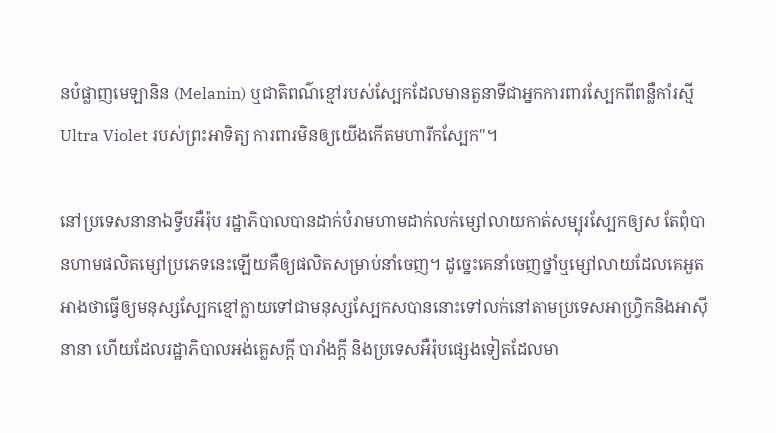នបំផ្លាញមេឡានិន (Melanin) ឬជាតិពណ៌ខ្មៅរបស់ស្បែកដែលមានតួនាទីជាអ្នកការពារស្បែកពីពន្លឺកាំរស្មី Ultra Violet របស់ព្រះអាទិត្យ ការពារមិនឲ្យយើងកើតមហារីកស្បែក"។

នៅប្រទេសនានាឯទ្វីបអឺរ៉ុប រដ្ឋាភិបាលបានដាក់បំរាមហាមដាក់លក់ម្សៅលាយកាត់សម្បុរស្បែកឲ្យស តែពុំបានហាមផលិតម្សៅប្រភេទនេះឡើយគឺឲ្យផលិតសម្រាប់នាំចេញ។ ដូច្នេះគេនាំចេញថ្នាំឬម្សៅលាយដែលគេអួតអាងថាធ្វើឲ្យមនុស្សស្បែកខ្មៅក្លាយទៅជាមនុស្សស្បែកសបាននោះទៅលក់នៅតាមប្រទេសអាហ្វ្រិកនិងអាស៊ីនានា ហើយដែលរដ្ឋាភិបាលអង់គ្លេសក្តី បារាំងក្តី និងប្រទេសអឺរ៉ុបផ្សេងទៀតដែលមា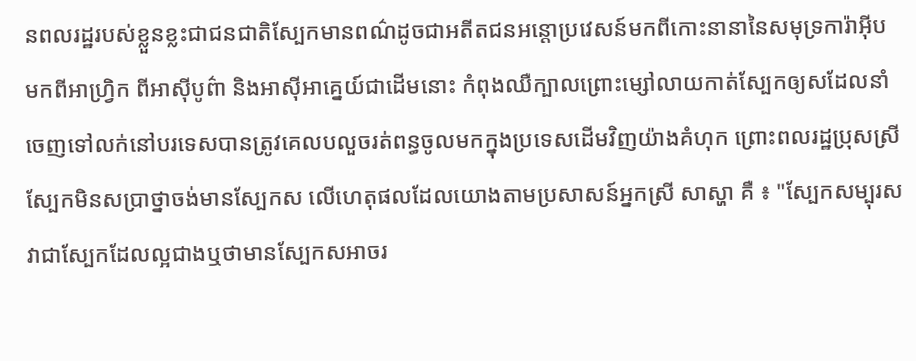នពលរដ្ឋរបស់ខ្លួនខ្លះជាជនជាតិស្បែកមានពណ៌ដូចជាអតីតជនអន្តោប្រវេសន៍មកពីកោះនានានៃសមុទ្រការ៉ាអ៊ីប មកពីអាហ្វ្រិក ពីអាស៊ីបូព៌ា និងអាស៊ីអាគ្នេយ៍ជាដើមនោះ កំពុងឈឺក្បាលព្រោះម្សៅលាយកាត់ស្បែកឲ្យសដែលនាំចេញទៅលក់នៅបរទេសបានត្រូវគេលបលួចរត់ពន្ធចូលមកក្នុងប្រទេសដើមវិញយ៉ាងគំហុក ព្រោះពលរដ្ឋប្រុសស្រីស្បែកមិនសប្រាថ្នាចង់មានស្បែកស លើហេតុផលដែលយោងតាមប្រសាសន៍អ្នកស្រី សាស្ហា គឺ ៖ "ស្បែកសម្បុរសវាជាស្បែកដែលល្អជាងឬថាមានស្បែកសអាចរ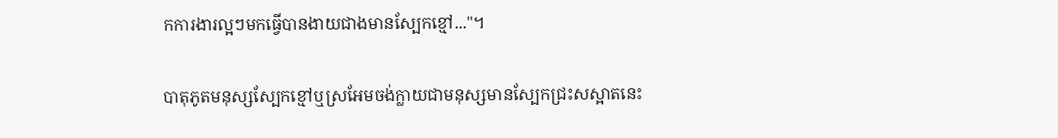កការងារល្អៗមកធ្វើបានងាយជាងមានស្បែកខ្មៅ..."។

បាតុភូតមនុស្សស្បែកខ្មៅឬស្រអែមចង់ក្លាយជាមនុស្សមានស្បែកជ្រះសស្អាតនេះ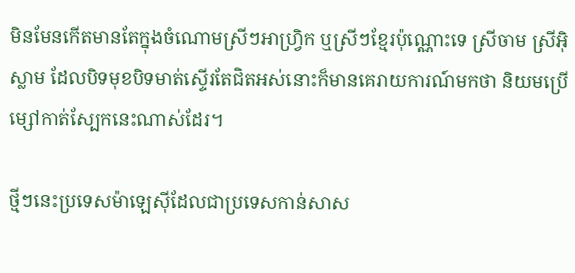មិនមែនកើតមានតែក្នុងចំណោមស្រីៗអាហ្វ្រិក ឬស្រីៗខ្មែរប៉ុណ្ណោះទេ ស្រីចាម ស្រីអ៊ិស្លាម ដែលបិទមុខបិទមាត់ស្ទើរតែជិតអស់នោះក៏មានគេរាយការណ៍មកថា និយមប្រើម្សៅកាត់ស្បែកនេះណាស់ដែរ។

ថ្មីៗនេះប្រទេសម៉ាឡេស៊ីដែលជាប្រទេសកាន់សាស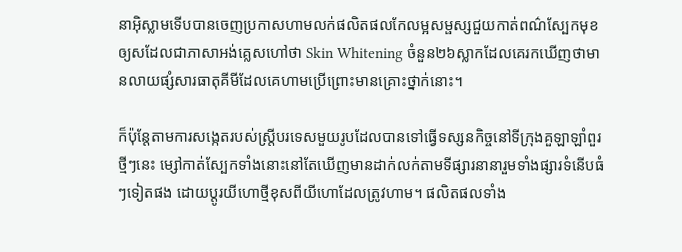នាអ៊ិស្លាមទើបបានចេញប្រកាសហាមលក់ផលិតផលកែលម្អសម្ផស្សជួយកាត់ពណ៌ស្បែកមុខឲ្យសដែលជាភាសាអង់គ្លេសហៅថា Skin Whitening ចំនួន២៦ស្លាកដែលគេរកឃើញថាមានលាយផ្សំសារធាតុគីមីដែលគេហាមប្រើព្រោះមានគ្រោះថ្នាក់នោះ។

ក៏ប៉ុន្តែតាមការសង្កេតរបស់ស្ត្រីបរទេសមួយរូបដែលបានទៅធ្វើទស្សនកិច្ចនៅទីក្រុងគួឡាឡាំពួរថ្មីៗនេះ ម្សៅកាត់ស្បែកទាំងនោះនៅតែឃើញមានដាក់លក់តាមទីផ្សារនានារួមទាំងផ្សារទំនើបធំៗទៀតផង ដោយប្តូរយីហោថ្មីខុសពីយីហោដែលត្រូវហាម។ ផលិតផលទាំង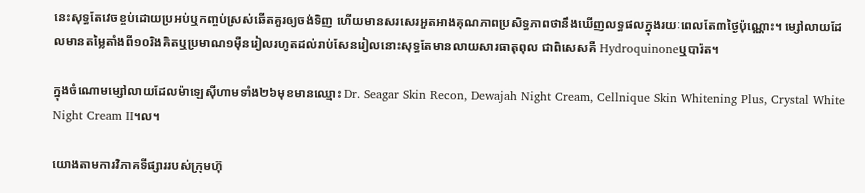នេះសុទ្ធតែវេចខ្ចប់ដោយប្រអប់ឬកញ្ចប់ស្រស់ឆើតគួរឲ្យចង់ទិញ ហើយមានសរសេរអួតអាងគុណភាពប្រសិទ្ធភាពថានឹងឃើញលទ្ធផលក្នុងរយៈពេលតែ៣ថ្ងៃប៉ុណ្ណោះ។ ម្សៅលាយដែលមានតម្លៃតាំងពី១០រិងគិតឬប្រមាណ១ម៉ឺនរៀលរហូតដល់រាប់សែនរៀលនោះសុទ្ធតែមានលាយសារធាតុពុល ជាពិសេសគឺ Hydroquinoneឬបារ៉ត។

ក្នុងចំណោមម្សៅលាយដែលម៉ាឡេស៊ីហាមទាំង២៦មុខមានឈ្មោះ Dr. Seagar Skin Recon, Dewajah Night Cream, Cellnique Skin Whitening Plus, Crystal White Night Cream II។ល។

យោងតាមការវិភាគទីផ្សាររបស់ក្រុមហ៊ុ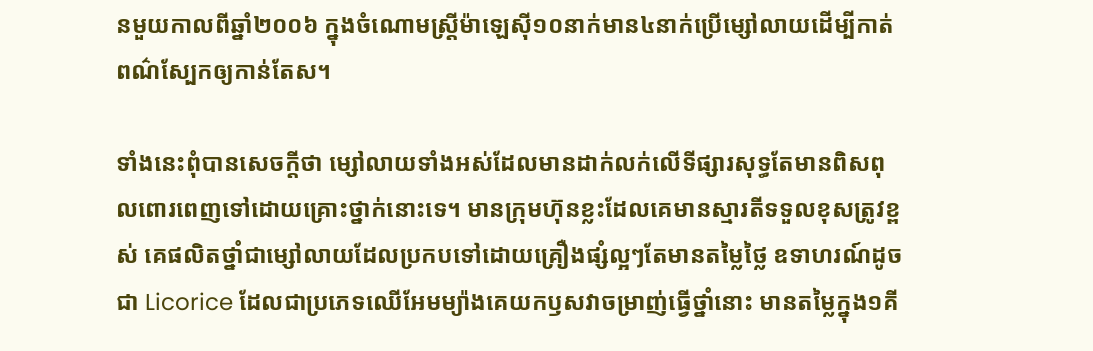នមួយកាលពីឆ្នាំ២០០៦ ក្នុងចំណោមស្ត្រីម៉ាឡេស៊ី១០នាក់មាន៤នាក់ប្រើម្សៅលាយដើម្បីកាត់ពណ៌ស្បែកឲ្យកាន់តែស។

ទាំងនេះពុំបានសេចក្តីថា ម្សៅលាយទាំងអស់ដែលមានដាក់លក់លើទីផ្សារសុទ្ធតែមានពិសពុលពោរពេញទៅដោយគ្រោះថ្នាក់នោះទេ។ មានក្រុមហ៊ុនខ្លះដែលគេមានស្មារតីទទួលខុសត្រូវខ្ពស់ គេផលិតថ្នាំជាម្សៅលាយដែលប្រកបទៅដោយគ្រឿងផ្សំល្អៗតែមានតម្លៃថ្លៃ ឧទាហរណ៍ដូចជា Licorice ដែលជាប្រភេទឈើអែមម្យ៉ាងគេយកឫសវាចម្រាញ់ធ្វើថ្នាំនោះ មានតម្លៃក្នុង១គី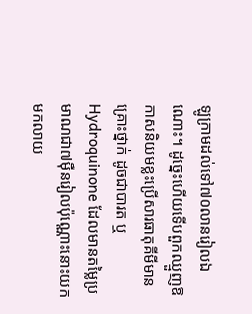ឡូក្រាមដល់ទៅ៧០លានរៀលឯណោះ។ ដូច្នេះហើយទើបពួកឈ្មួញឱកាសនិយមខ្លះប្រើសារធាតុគីមីមានគ្រោះថ្នាក់ ដូចជាបារត ឬ Hydroquinone ដែលមានតម្លៃប្រមាណជា៧ម៉ឺនរៀលប៉ុណ្ណោះនោះយកមកលាយ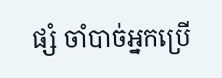ផ្សំ ចាំបាច់អ្នកប្រើ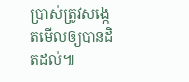ប្រាស់ត្រូវសង្កេតមើលឲ្យបានដិតដល់៕